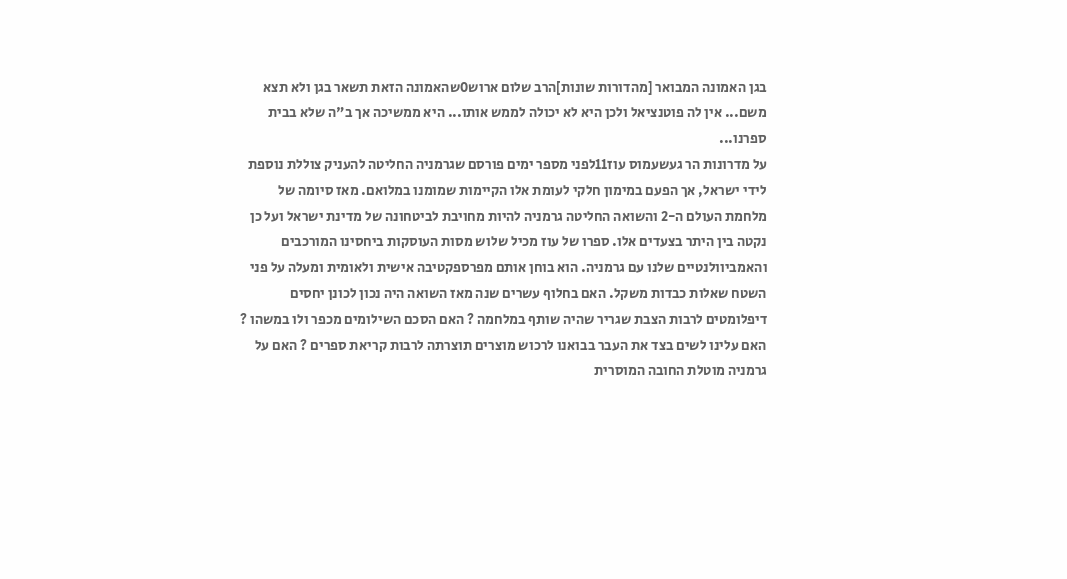בגן האמונה המבואר [מהדורות שונות]הרב שלום ארוש0שהאמונה הזאת תשאר בגן ולא תצא משם... אין לה פוטנציאל ולכן היא לא יכולה לממש אותו... היא ממשיכה אך ב"ה שלא בבית ספרנו...
על מדרונות הר געשעמוס עוז11לפני מספר ימים פורסם שגרמניה החליטה להעניק צוללת נוספת לידי ישראל, אך הפעם במימון חלקי לעומת אלו הקיימות שמומנו במלואם. מאז סיומה של מלחמת העולם ה-2 והשואה החליטה גרמניה להיות מחויבת לביטחונה של מדינת ישראל ועל כן נקטה בין היתר בצעדים אלו. ספרו של עוז מכיל שלוש מסות העוסקות ביחסינו המורכבים והאמביוולנטיים שלנו עם גרמניה. הוא בוחן אותם מפרספקטיבה אישית ולאומית ומעלה על פני השטח שאלות כבדות משקל. האם בחלוף עשרים שנה מאז השואה היה נכון לכונן יחסים דיפלומטים לרבות הצבת שגריר שהיה שותף במלחמה ? האם הסכם השילומים מכפר ולו במשהו ? האם עלינו לשים בצד את העבר בבואנו לרכוש מוצרים תוצרתה לרבות קריאת ספרים ? האם על גרמניה מוטלת החובה המוסרית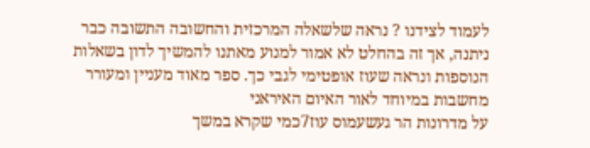לעמוד לצידנו ? נראה שלשאלה המרכזית והחשובה התשובה כבר ניתנה, אך זה בהחלט לא אמור למנוע מאתנו להמשיך לדון בשאלות הנוספות ונראה שעוז אופטימי לגבי כך. ספר מאוד מעניין ומעורר מחשבות במיוחד לאור האיום האיראני
על מדרונות הר געשעמוס עוז7כמי שקרא במשך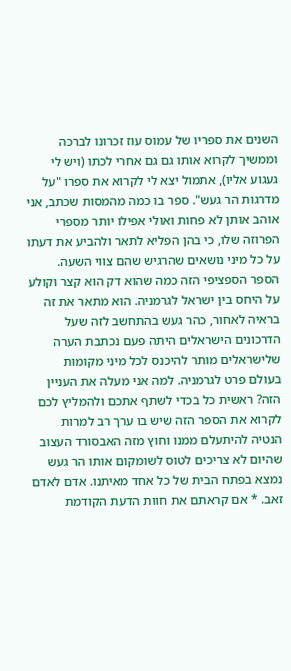השנים את ספריו של עמוס עוז זכרונו לברכה וממשיך לקרוא אותו גם גם אחרי לכתו (ויש לי געגוע אליו), אתמול יצא לי לקרוא את ספרו "על מדרגות הר געש". ספר בו כמה מהמסות שכתב, אני אוהב אותן לא פחות ואולי אפילו יותר מספרי הפרוזה שלו, כי בהן הפליא לתאר ולהביע את דעתו על כל מיני נושאים שהרגיש שהם צווי השעה. הספר הספציפי הזה כמה שהוא דק הוא קצר וקולע על היחס בין ישראל לגרמניה. הוא מתאר את זה בראיה לאחור, כהר געש בהתחשב לזה שעל הדרכונים הישראלים היתה פעם נכתבת הערה שלישראלים מותר להיכנס לכל מיני מקומות בעולם פרט לגרמניה. למה אני מעלה את העניין הזה? ראשית כל בכדי לשתף אתכם ולהמליץ לכם לקרוא את הספר הזה שיש בו ערך רב למרות הנטיה להיתעלם ממנו וחוץ מזה האבסורד העצוב שהיום לא צריכים לטוס לשומקום אותו הר געש נמצא בפתח הבית של כל אחד מאיתנו. אדם לאדם זאב. * אם קראתם את חוות הדעת הקודמת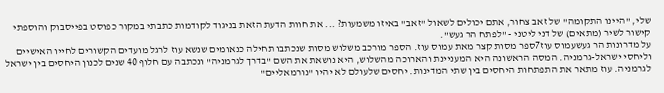שלי, "היינו התקומה" של זאב צחור, אתם יכולים לשאול "זאב" באיזו משמעות? ... את חוות הדעת הזאת בניגוד לקודמות כתבתי במקור כפוסט בפייסבוק והוספתי קישור לשיר (מתאים) של דני ליטני - "לפתח הר געש".
על מדרונות הר געשעמוס עוז7ספר מסות קצר מאת עמוס עוז. הספר מורכב משלוש מסות שנכתבו תחילה כנאומים שנשא עוז לרגל מועדים הקשורים לחייו האישיים וליחסי ישראל-גרמניה. המסה הראשונה היא המעניינת והארוכה מהשלוש, היא נושאת את השם "בדרך לגרמניה" ונכתבה עם חלוף 40 שנים לכנון היחסים בין ישראל לגרמניה. עוז מתאר את התפתחות היחסים בין שתי המדינות. יחסים שלעולם לא יהיו "נורמאליים"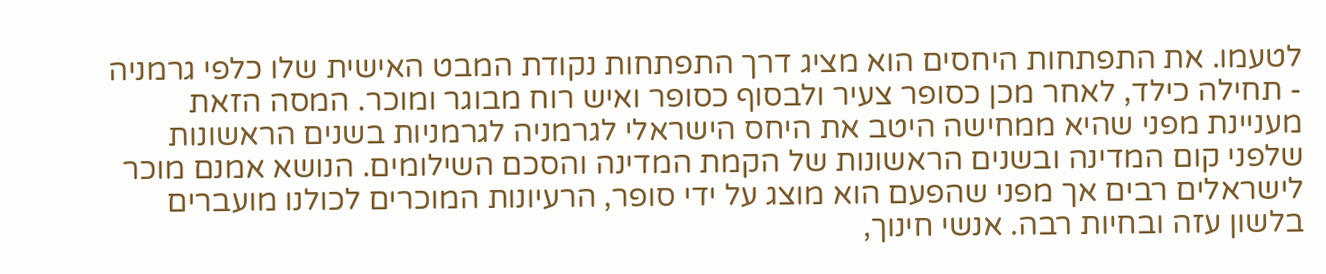לטעמו. את התפתחות היחסים הוא מציג דרך התפתחות נקודת המבט האישית שלו כלפי גרמניה - תחילה כילד, לאחר מכן כסופר צעיר ולבסוף כסופר ואיש רוח מבוגר ומוכר. המסה הזאת מעניינת מפני שהיא ממחישה היטב את היחס הישראלי לגרמניה לגרמניות בשנים הראשונות שלפני קום המדינה ובשנים הראשונות של הקמת המדינה והסכם השילומים. הנושא אמנם מוכר לישראלים רבים אך מפני שהפעם הוא מוצג על ידי סופר, הרעיונות המוכרים לכולנו מועברים בלשון עזה ובחיות רבה. אנשי חינוך,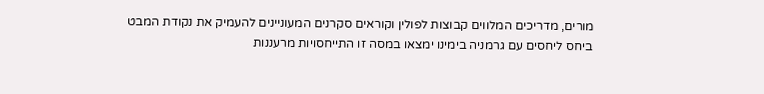מורים, מדריכים המלווים קבוצות לפולין וקוראים סקרנים המעוניינים להעמיק את נקודת המבט ביחס ליחסים עם גרמניה בימינו ימצאו במסה זו התייחסויות מרעננות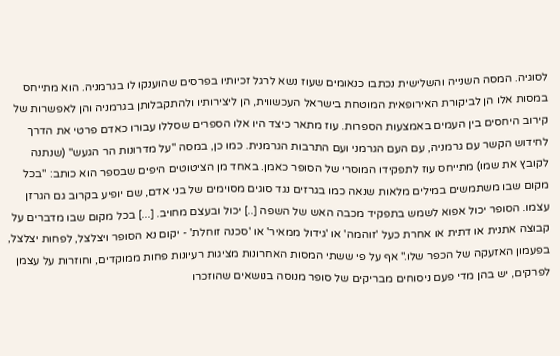לסוגיה. המסה השנייה והשלישית נכתבו כנאומים שעוז נשא לרגל זכיותיו בפרסים שהוענקו לו בגרמניה. הוא מתייחס במסות אלו הן לביקורת האירופאית המוטחת בישראל העכשווית, הן ליצירותיו ולהתקבלותן בגרמניה והן לאפשרות של קירוב היחסים בין העמים באמצעות הספרות. עוז מתאר כיצד היו אלו הספרים שסללו עבורו כאדם פרטי את הדרך לחידוש הקשר עם גרמניה, עם העם הגרמני ועם התרבות הגרמנית. כמו כן, במסה "על מדרונות הר הגעש" (שנתנה לקובץ את שמו) מתייחס עוז לתפקידו המוסרי של הסופר כאמן. באחד מן הציטוטים היפים שבספר הוא כותב: "בכל מקום שבו משתמשים במילים מלאות שנאה כמו בגרזים נגד סוגים מסוימים של בני אדם, שם יופיע בקרוב גם הגרזן עצמו. הסופר יכול אפוא לשמש בתפקיד מכבה האש של השפה [..] יכול ובעצם מחויב. [...] בכל מקום שבו מדברים על קבוצה אתנית או דתית או אחרת כעל 'זוהמה' או 'גידול ממאיר' או 'סכנה זוחלת' - יקום נא הסופר ויצלצל, לפחות יצלצל, בפעמון האזעקה של הכפר שלו." אף על פי ששתי המסות האחרונות מציגות רעיונות פחות ממוקדים, וחוזרות על עצמן לפרקים, יש בהן מדי פעם ניסוחים מבריקים של סופר מנוסה בנושאים שהוזכרו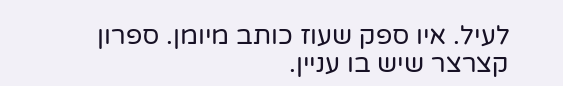לעיל. איו ספק שעוז כותב מיומן. ספרון קצרצר שיש בו עניין.